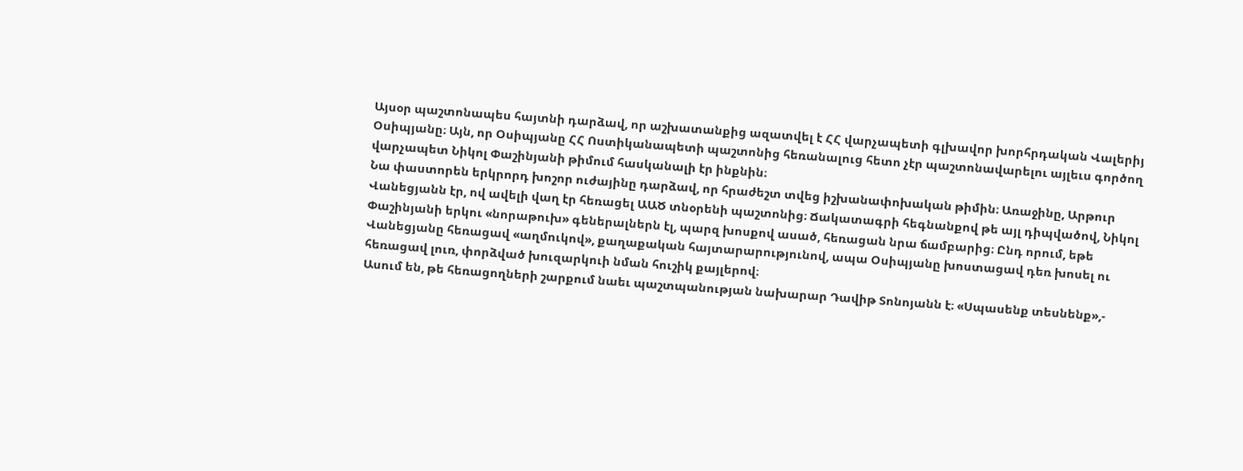Այսօր պաշտոնապես հայտնի դարձավ, որ աշխատանքից ազատվել է ՀՀ վարչապետի գլխավոր խորհրդական Վալերիյ Օսիպյանը։ Այն, որ Օսիպյանը ՀՀ Ոստիկանապետի պաշտոնից հեռանալուց հետո չէր պաշտոնավարելու այլեւս գործող վարչապետ Նիկոլ Փաշինյանի թիմում հասկանալի էր ինքնին։
Նա փաստորեն երկրորդ խոշոր ուժայինը դարձավ, որ հրաժեշտ տվեց իշխանափոխական թիմին։ Առաջինը, Արթուր Վանեցյանն էր, ով ավելի վաղ էր հեռացել ԱԱԾ տնօրենի պաշտոնից։ Ճակատագրի հեգնանքով թե այլ դիպվածով, Նիկոլ Փաշինյանի երկու «նորաթուխ» գեներալներն էլ, պարզ խոսքով ասած, հեռացան նրա ճամբարից։ Ընդ որում, եթե Վանեցյանը հեռացավ «աղմուկով», քաղաքական հայտարարությունով, ապա Օսիպյանը խոստացավ դեռ խոսել ու հեռացավ լուռ, փորձված խուզարկուի նման հուշիկ քայլերով։
Ասում են, թե հեռացողների շարքում նաեւ պաշտպանության նախարար Դավիթ Տոնոյանն է։ «Սպասենք տեսնենք»,-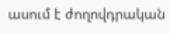ասում է ժողովդրական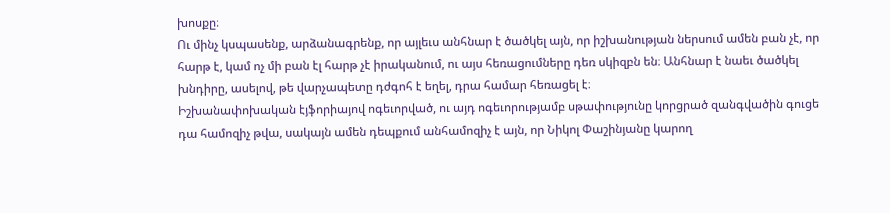խոսքը։
Ու մինչ կսպասենք, արձանագրենք, որ այլեւս անհնար է ծածկել այն, որ իշխանության ներսում ամեն բան չէ, որ հարթ է, կամ ոչ մի բան էլ հարթ չէ իրականում, ու այս հեռացումները դեռ սկիզբն են։ Անհնար է նաեւ ծածկել խնդիրը, ասելով, թե վարչապետը դժգոհ է եղել, դրա համար հեռացել է։
Իշխանափոխական էյֆորիայով ոգեւորված, ու այդ ոգեւորությամբ սթափությունը կորցրած զանգվածին գուցե դա համոզիչ թվա, սակայն ամեն դեպքում անհամոզիչ է այն, որ Նիկոլ Փաշինյանը կարող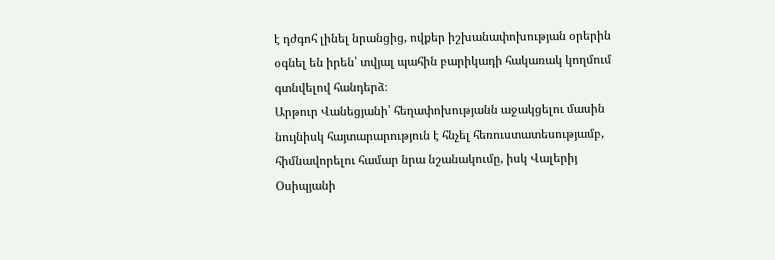է դժգոհ լինել նրանցից, ովքեր իշխանափոխության օրերին օգնել են իրեն՝ տվյալ պահին բարիկադի հակառակ կողմում գտնվելով հանդերձ։
Արթուր Վանեցյանի՝ հեղափոխությանն աջակցելու մասին նույնիսկ հայտարարություն է հնչել հեռուստատեսությամբ, հիմնավորելու համար նրա նշանակումը, իսկ Վալերիյ Օսիպյանի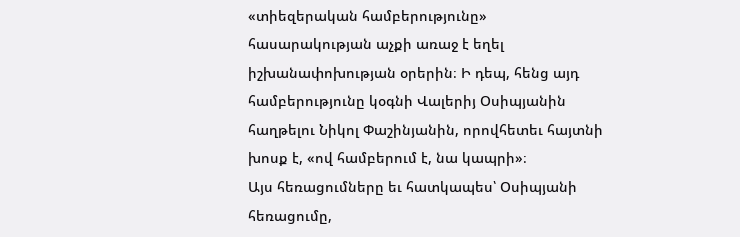«տիեզերական համբերությունը» հասարակության աչքի առաջ է եղել իշխանափոխության օրերին։ Ի դեպ, հենց այդ համբերությունը կօգնի Վալերիյ Օսիպյանին հաղթելու Նիկոլ Փաշինյանին, որովհետեւ հայտնի խոսք է, «ով համբերում է, նա կապրի»։
Այս հեռացումները եւ հատկապես՝ Օսիպյանի հեռացումը,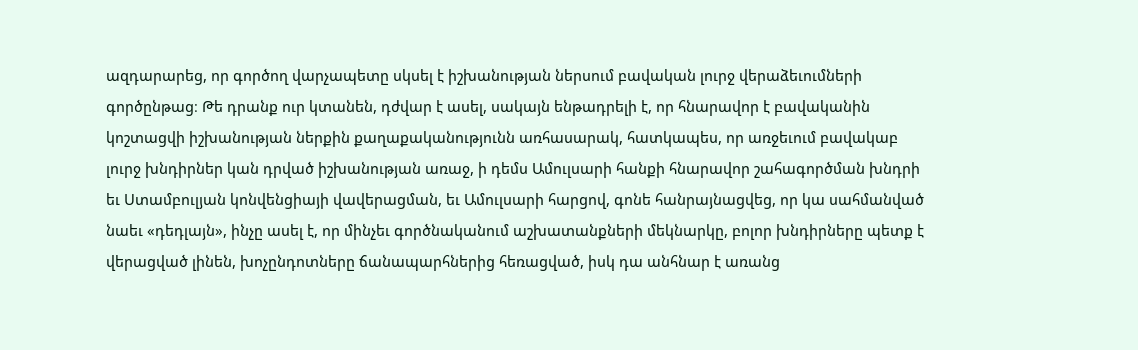ազդարարեց, որ գործող վարչապետը սկսել է իշխանության ներսում բավական լուրջ վերաձեւումների գործընթաց։ Թե դրանք ուր կտանեն, դժվար է ասել, սակայն ենթադրելի է, որ հնարավոր է բավականին կոշտացվի իշխանության ներքին քաղաքականությունն առհասարակ, հատկապես, որ առջեւում բավակաբ լուրջ խնդիրներ կան դրված իշխանության առաջ, ի դեմս Ամուլսարի հանքի հնարավոր շահագործման խնդրի եւ Ստամբուլյան կոնվենցիայի վավերացման, եւ Ամուլսարի հարցով, գոնե հանրայնացվեց, որ կա սահմանված նաեւ «դեդլայն», ինչը ասել է, որ մինչեւ գործնականում աշխատանքների մեկնարկը, բոլոր խնդիրները պետք է վերացված լինեն, խոչընդոտները ճանապարհներից հեռացված, իսկ դա անհնար է առանց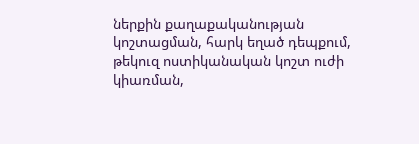ներքին քաղաքականության կոշտացման, հարկ եղած դեպքում, թեկուզ ոստիկանական կոշտ ուժի կիառման,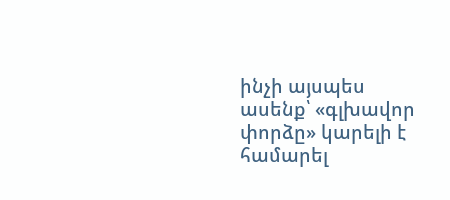ինչի այսպես ասենք՝ «գլխավոր փորձը» կարելի է համարել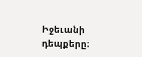Իջեւանի դեպքերը։